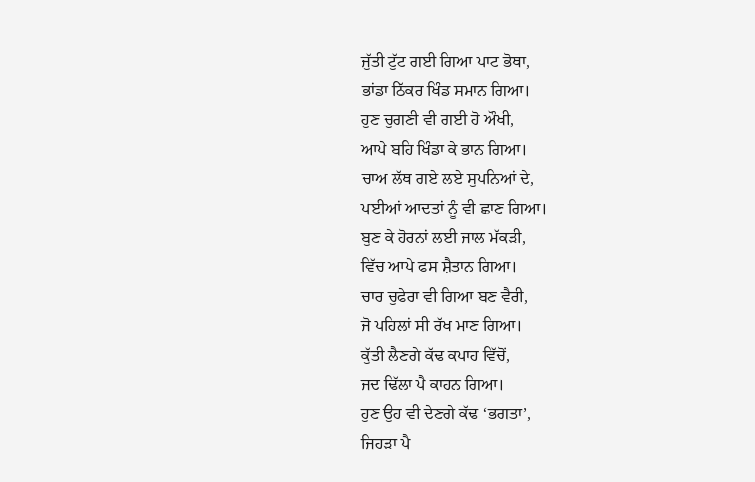ਜੁੱਤੀ ਟੁੱਟ ਗਈ ਗਿਆ ਪਾਟ ਭੋਥਾ,
ਭਾਂਡਾ ਠਿੱਕਰ ਖਿੰਡ ਸਮਾਨ ਗਿਆ।
ਹੁਣ ਚੁਗਣੀ ਵੀ ਗਈ ਹੋ ਔਖੀ,
ਆਪੇ ਬਹਿ ਖਿੰਡਾ ਕੇ ਭਾਨ ਗਿਆ।
ਚਾਅ ਲੱਥ ਗਏ ਲਏ ਸੁਪਨਿਆਂ ਦੇ,
ਪਈਆਂ ਆਦਤਾਂ ਨੂੰ ਵੀ ਛਾਣ ਗਿਆ।
ਬੁਣ ਕੇ ਹੋਰਨਾਂ ਲਈ ਜਾਲ ਮੱਕੜੀ,
ਵਿੱਚ ਆਪੇ ਫਸ ਸ਼ੈਤਾਨ ਗਿਆ।
ਚਾਰ ਚੁਫੇਰਾ ਵੀ ਗਿਆ ਬਣ ਵੈਰੀ,
ਜੋ ਪਹਿਲਾਂ ਸੀ ਰੱਖ ਮਾਣ ਗਿਆ।
ਕੁੱਤੀ ਲੈਣਗੇ ਕੱਢ ਕਪਾਹ ਵਿੱਚੋਂ,
ਜਦ ਢਿੱਲਾ ਪੈ ਕਾਹਨ ਗਿਆ।
ਹੁਣ ਉਹ ਵੀ ਦੇਣਗੇ ਕੱਢ ‘ਭਗਤਾ’,
ਜਿਹੜਾ ਪੈ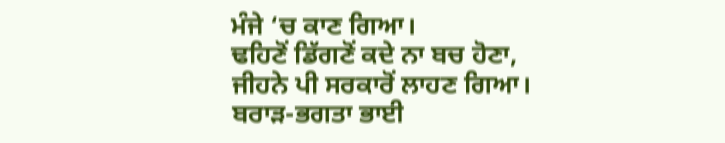ਮੰਜੇ ‘ਚ ਕਾਣ ਗਿਆ।
ਢਹਿਣੋਂ ਡਿੱਗਣੋਂ ਕਦੇ ਨਾ ਬਚ ਹੋਣਾ,
ਜੀਹਨੇ ਪੀ ਸਰਕਾਰੋਂ ਲਾਹਣ ਗਿਆ।
ਬਰਾੜ-ਭਗਤਾ ਭਾਈ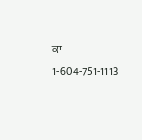ਕਾ
1-604-751-1113